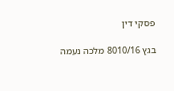פסקי דין

בגץ 8010/16 מלכה נעמה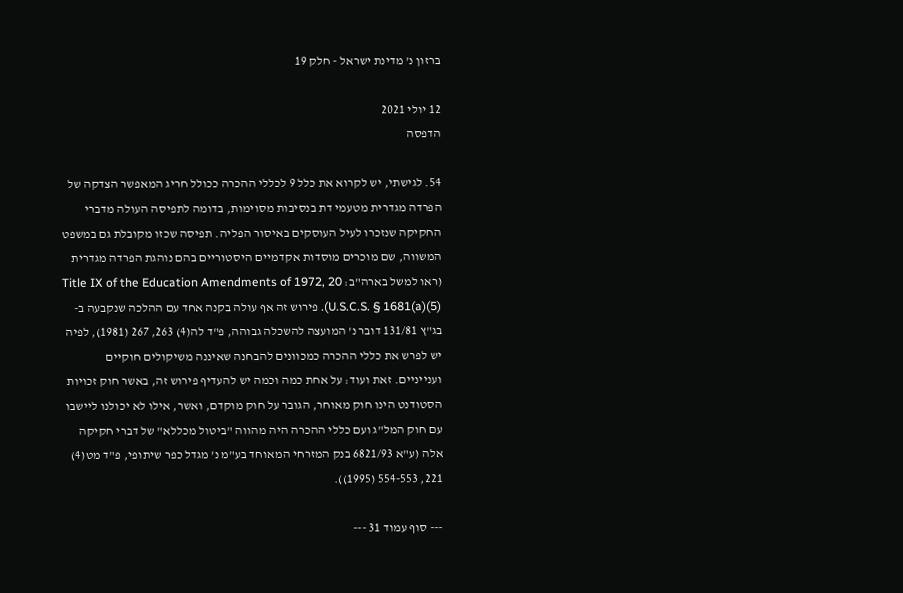ברזון נ' מדינת ישראל - חלק 19

12 יולי 2021
הדפסה

54. לגישתי, יש לקרוא את כלל 9 לכללי ההכרה ככולל חריג המאפשר הצדקה של הפרדה מגדרית מטעמי דת בנסיבות מסוימות, בדומה לתפיסה העולה מדברי החקיקה שנזכרו לעיל העוסקים באיסור הפליה. תפיסה שכזו מקובלת גם במשפט המשווה, שם מוכרים מוסדות אקדמיים היסטוריים בהם נוהגת הפרדה מגדרית (ראו למשל בארה"ב: Title IX of the Education Amendments of 1972, 20 U.S.C.S. § 1681(a)(5)). פירוש זה אף עולה בקנה אחד עם ההלכה שנקבעה ב-בג"ץ 131/81 דובר נ' המועצה להשכלה גבוהה, פ"ד לה(4) 263, 267 (1981), לפיה יש לפרש את כללי ההכרה כמכוונים להבחנה שאיננה משיקולים חוקיים וענייניים. זאת ועוד: על אחת כמה וכמה יש להעדיף פירוש זה, באשר חוק זכויות הסטודנט הינו חוק מאוחר, הגובר על חוק מוקדם, ואשר, אילו לא יכולנו ליישבו עם חוק המל"ג ועם כללי ההכרה היה מהווה "ביטול מכללא" של דברי חקיקה אלה (ע"א 6821/93 בנק המזרחי המאוחד בע"מ נ' מגדל כפר שיתופי, פ"ד מט(4) 221, 554-553 (1995)).

--- סוף עמוד 31 ---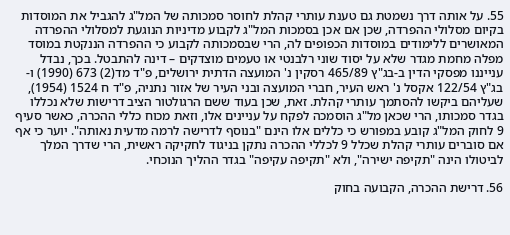55. על אותה דרך נשמטת גם טענת עותרי קהלת לחוסר סמכותה של המל"ג להגביל את המוסדות בקיום מסלולי ההפרדה, שכן אם אכן בסמכות המל"ג לקבוע מדיניות הנוגעת למסלולי ההפרדה המאושרים ללימודים במוסדות הכפופים לה, הרי שבסמכותה לקבוע כי ההפרדה הננקטת במוסד מפלה מחמת מגדר שלא על יסוד שוני רלבנטי או טעמים מוצדקים – דינה להתבטל. בכך, נבדל ענייננו מפסקי הדין ב-בג"ץ 465/89 רסקין נ' המועצה הדתית ירושלים, פ"ד מד(2) 673 (1990) ו-בג"ץ 122/54 אקסל נ' ראש העיר, חברי המועצה ובני העיר של אזור נתניה, פ"ד ח 1524 (1954), שעליהם ביקשו להסתמך עותרי קהלת. זאת, שכן בעוד ששם הרגולטור הציב דרישות שלא נכללו בגדר סמכותו, הרי שכאן מל"ג הוסמכה לפקח על עניינים אלו, וזאת מכוח כללי ההכרה, כאשר סעיף 9 לחוק המל"ג קובע במפורש כי כללים אלו הינם "בנוסף לדרישה לרמה מדעית נאותה". יוער כי אף אם סוברים עותרי קהלת שכלל 9 לכללי ההכרה נתקן בניגוד לחקיקה ראשית, הרי שדרך המלך לביטולו הינה "תקיפה ישירה", ולא "תקיפה עקיפה" בגדר ההליך הנוכחי.

56. דרישת ההכרה, הקבועה בחוק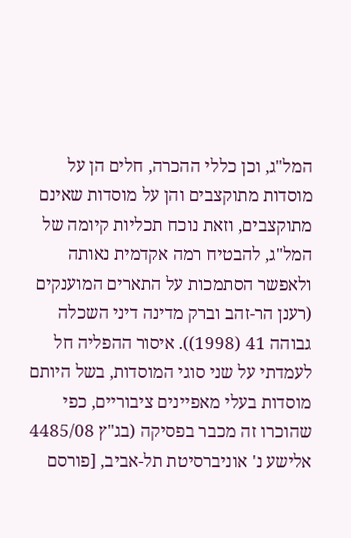המל"ג, וכן כללי ההכרה, חלים הן על מוסדות מתוקצבים והן על מוסדות שאינם מתוקצבים, וזאת נוכח תכליות קיומה של המל"ג, להבטיח רמה אקדמית נאותה ולאפשר הסתמכות על התארים המוענקים (רענן הר-זהב וברק מדינה דיני השכלה גבוהה 41 (1998)). איסור ההפליה חל לעמדתי על שני סוגי המוסדות, בשל היותם מוסדות בעלי מאפיינים ציבוריים, כפי שהוכרו זה מכבר בפסיקה (בג"ץ 4485/08 אלישע נ' אוניברסיטת תל-אביב, [פורסם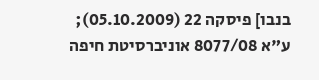בנבו] פיסקה 22 (05.10.2009); ע"א 8077/08 אוניברסיטת חיפה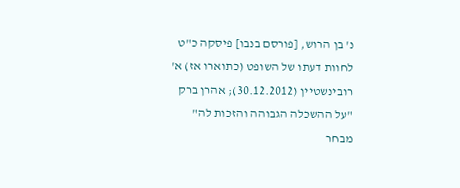נ' בן הרוש, [פורסם בנבו] פיסקה כ"ט לחוות דעתו של השופט (כתוארו אז) א' רובינשטיין (30.12.2012); אהרן ברק "על ההשכלה הגבוהה והזכות לה" מבחר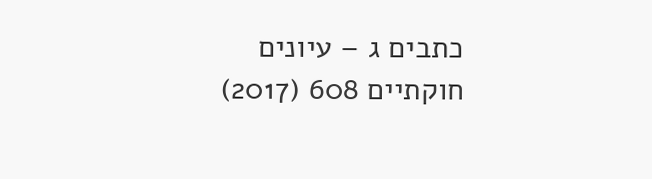כתבים ג – עיונים חוקתיים 608 (2017)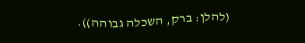(להלן: ברק, השכלה גבוהה)).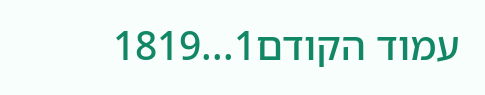עמוד הקודם1...1819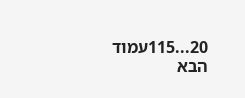20...115עמוד הבא